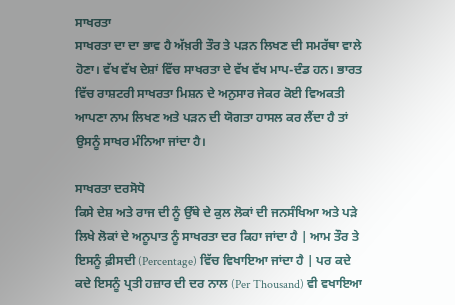ਸਾਖਰਤਾ
ਸਾਖਰਤਾ ਦਾ ਦਾ ਭਾਵ ਹੈ ਅੱਖ਼ਰੀ ਤੌਰ ਤੇ ਪੜਨ ਲਿਖਣ ਦੀ ਸਮਰੱਥਾ ਵਾਲੇ ਹੋਣਾ। ਵੱਖ ਵੱਖ ਦੇਸ਼ਾਂ ਵਿੱਚ ਸਾਖਰਤਾ ਦੇ ਵੱਖ ਵੱਖ ਮਾਪ-ਦੰਡ ਹਨ। ਭਾਰਤ ਵਿੱਚ ਰਾਸ਼ਟਰੀ ਸਾਖਰਤਾ ਮਿਸ਼ਨ ਦੇ ਅਨੁਸਾਰ ਜੇਕਰ ਕੋਈ ਵਿਅਕਤੀ ਆਪਣਾ ਨਾਮ ਲਿਖਣ ਅਤੇ ਪੜਨ ਦੀ ਯੋਗਤਾ ਹਾਸਲ ਕਰ ਲੈਂਦਾ ਹੈ ਤਾਂ ਉਸਨੂੰ ਸਾਖਰ ਮੰਨਿਆ ਜਾਂਦਾ ਹੈ।

ਸਾਖਰਤਾ ਦਰਸੋਧੋ
ਕਿਸੇ ਦੇਸ਼ ਅਤੇ ਰਾਜ ਦੀ ਨੂੰ ਉੱਥੇ ਦੇ ਕੁਲ ਲੋਕਾਂ ਦੀ ਜਨਸੰਖਿਆ ਅਤੇ ਪੜੇ ਲਿਖੇ ਲੋਕਾਂ ਦੇ ਅਨੂਪਾਤ ਨੂੰ ਸਾਖਰਤਾ ਦਰ ਕਿਹਾ ਜਾਂਦਾ ਹੈ | ਆਮ ਤੌਰ ਤੇ ਇਸਨੂੰ ਫ਼ੀਸਦੀ (Percentage) ਵਿੱਚ ਵਿਖਾਇਆ ਜਾਂਦਾ ਹੈ | ਪਰ ਕਦੇ ਕਦੇ ਇਸਨੂੰ ਪ੍ਰਤੀ ਹਜ਼ਾਰ ਦੀ ਦਰ ਨਾਲ (Per Thousand) ਵੀ ਵਖਾਇਆ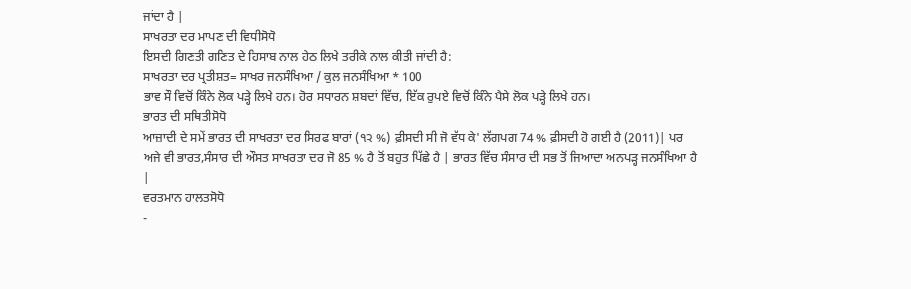ਜਾਂਦਾ ਹੈ |
ਸਾਖਰਤਾ ਦਰ ਮਾਪਣ ਦੀ ਵਿਧੀਸੋਧੋ
ਇਸਦੀ ਗਿਣਤੀ ਗਣਿਤ ਦੇ ਹਿਸਾਬ ਨਾਲ ਹੇਠ ਲਿਖੇ ਤਰੀਕੇ ਨਾਲ ਕੀਤੀ ਜਾਂਦੀ ਹੈ:
ਸਾਖਰਤਾ ਦਰ ਪ੍ਰਤੀਸ਼ਤ= ਸਾਖਰ ਜਨਸੰਖਿਆ / ਕੁਲ ਜਨਸੰਖਿਆ * 100
ਭਾਵ ਸੌ ਵਿਚੋਂ ਕਿੰਨੇ ਲੋਕ ਪੜ੍ਹੇ ਲਿਖੇ ਹਨ। ਹੋਰ ਸਧਾਰਨ ਸ਼ਬਦਾਂ ਵਿੱਚ, ਇੱਕ ਰੁਪਏ ਵਿਚੋਂ ਕਿੰਨੇ ਪੈਸੇ ਲੋਕ ਪੜ੍ਹੇ ਲਿਖੇ ਹਨ।
ਭਾਰਤ ਦੀ ਸਥਿਤੀਸੋਧੋ
ਆਜ਼ਾਦੀ ਦੇ ਸਮੇਂ ਭਾਰਤ ਦੀ ਸਾਖਰਤਾ ਦਰ ਸਿਰਫ ਬਾਰਾਂ (੧੨ %) ਫ਼ੀਸਦੀ ਸੀ ਜੋ ਵੱਧ ਕੇ' ਲੱਗਪਗ 74 % ਫ਼ੀਸਦੀ ਹੋ ਗਈ ਹੈ (2011)| ਪਰ ਅਜੇ ਵੀ ਭਾਰਤ,ਸੰਸਾਰ ਦੀ ਔਸਤ ਸਾਖਰਤਾ ਦਰ ਜੋ 85 % ਹੈ ਤੋਂ ਬਹੁਤ ਪਿੱਛੇ ਹੈ | ਭਾਰਤ ਵਿੱਚ ਸੰਸਾਰ ਦੀ ਸਭ ਤੋਂ ਜਿਆਦਾ ਅਨਪੜ੍ਹ ਜਨਸੰਖਿਆ ਹੈ |
ਵਰਤਮਾਨ ਹਾਲਤਸੋਧੋ
-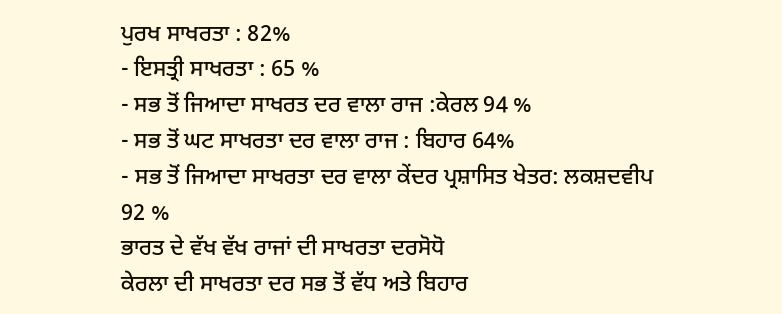ਪੁਰਖ ਸਾਖਰਤਾ : 82%
- ਇਸਤ੍ਰੀ ਸਾਖਰਤਾ : 65 %
- ਸਭ ਤੋਂ ਜਿਆਦਾ ਸਾਖਰਤ ਦਰ ਵਾਲਾ ਰਾਜ :ਕੇਰਲ 94 %
- ਸਭ ਤੋਂ ਘਟ ਸਾਖਰਤਾ ਦਰ ਵਾਲਾ ਰਾਜ : ਬਿਹਾਰ 64%
- ਸਭ ਤੋਂ ਜਿਆਦਾ ਸਾਖਰਤਾ ਦਰ ਵਾਲਾ ਕੇਂਦਰ ਪ੍ਰਸ਼ਾਸਿਤ ਖੇਤਰ: ਲਕਸ਼ਦਵੀਪ 92 %
ਭਾਰਤ ਦੇ ਵੱਖ ਵੱਖ ਰਾਜਾਂ ਦੀ ਸਾਖਰਤਾ ਦਰਸੋਧੋ
ਕੇਰਲਾ ਦੀ ਸਾਖਰਤਾ ਦਰ ਸਭ ਤੋਂ ਵੱਧ ਅਤੇ ਬਿਹਾਰ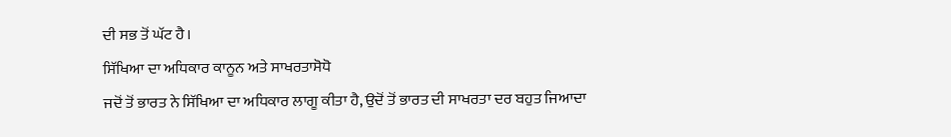ਦੀ ਸਭ ਤੋਂ ਘੱਟ ਹੈ।
ਸਿੱਖਿਆ ਦਾ ਅਧਿਕਾਰ ਕਾਨੂਨ ਅਤੇ ਸਾਖਰਤਾਸੋਧੋ
ਜਦੋਂ ਤੋਂ ਭਾਰਤ ਨੇ ਸਿੱਖਿਆ ਦਾ ਅਧਿਕਾਰ ਲਾਗੂ ਕੀਤਾ ਹੈ, ਉਦੋਂ ਤੋਂ ਭਾਰਤ ਦੀ ਸਾਖਰਤਾ ਦਰ ਬਹੁਤ ਜਿਆਦਾ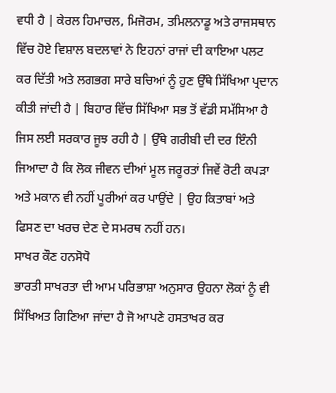ਵਧੀ ਹੈ | ਕੇਰਲ ਹਿਮਾਚਲ, ਮਿਜੋਰਮ, ਤਮਿਲਨਾਡੂ ਅਤੇ ਰਾਜਸਥਾਨ ਵਿੱਚ ਹੋਏ ਵਿਸ਼ਾਲ ਬਦਲਾਵਾਂ ਨੇ ਇਹਨਾਂ ਰਾਜਾਂ ਦੀ ਕਾਇਆ ਪਲਟ ਕਰ ਦਿੱਤੀ ਅਤੇ ਲਗਭਗ ਸਾਰੇ ਬਚਿਆਂ ਨੂੰ ਹੁਣ ਉੱਥੇ ਸਿੱਖਿਆ ਪ੍ਰਦਾਨ ਕੀਤੀ ਜਾਂਦੀ ਹੈ | ਬਿਹਾਰ ਵਿੱਚ ਸਿੱਖਿਆ ਸਭ ਤੋਂ ਵੱਡੀ ਸਮੱਸਿਆ ਹੈ ਜਿਸ ਲਈ ਸਰਕਾਰ ਜੂਝ ਰਹੀ ਹੈ | ਉੱਥੇ ਗਰੀਬੀ ਦੀ ਦਰ ਇੰਨੀ ਜਿਆਦਾ ਹੈ ਕਿ ਲੋਕ ਜੀਵਨ ਦੀਆਂ ਮੂਲ ਜਰੂਰਤਾਂ ਜਿਵੇਂ ਰੋਟੀ ਕਪੜਾ ਅਤੇ ਮਕਾਨ ਵੀ ਨਹੀਂ ਪੂਰੀਆਂ ਕਰ ਪਾਉਂਦੇ | ਉਹ ਕਿਤਾਬਾਂ ਅਤੇ ਫਿਸਣ ਦਾ ਖਰਚ ਦੇਣ ਦੇ ਸਮਰਥ ਨਹੀਂ ਹਨ।
ਸਾਖਰ ਕੌਣ ਹਨਸੋਧੋ
ਭਾਰਤੀ ਸਾਖਰਤਾ ਦੀ ਆਮ ਪਰਿਭਾਸ਼ਾ ਅਨੁਸਾਰ ਉਹਨਾ ਲੋਕਾਂ ਨੂੰ ਵੀ ਸਿੱਖਿਅਤ ਗਿਣਿਆ ਜਾਂਦਾ ਹੈ ਜੋ ਆਪਣੇ ਹਸਤਾਖਰ ਕਰ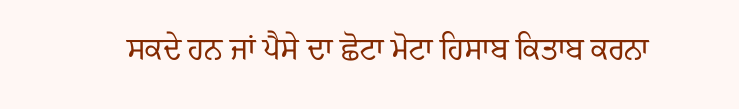ਸਕਦੇ ਹਨ ਜਾਂ ਪੈਸੇ ਦਾ ਛੋਟਾ ਮੋਟਾ ਹਿਸਾਬ ਕਿਤਾਬ ਕਰਨਾ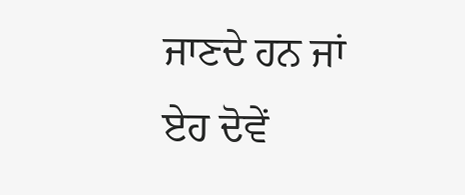ਜਾਣਦੇ ਹਨ ਜਾਂ ਏਹ ਦੋਵੇਂ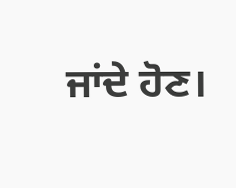ਜਾਂਦੇ ਹੋਣ।